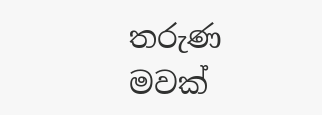තරුණ මවක්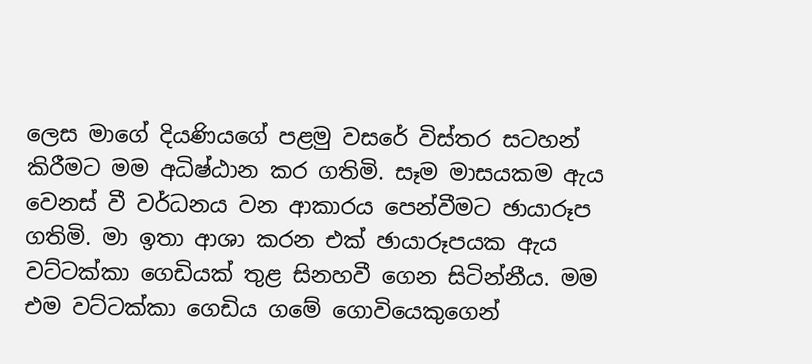ලෙස මාගේ දියණියගේ පළමු වසරේ විස්තර සටහන් කිරීමට මම අධිෂ්ඨාන කර ගතිමි. සෑම මාසයකම ඇය වෙනස් වී වර්ධනය වන ආකාරය පෙන්වීමට ඡායාරූප ගතිමි. මා ඉතා ආශා කරන එක් ඡායාරූපයක ඇය වට්ටක්කා ගෙඩියක් තුළ සිනහවී ගෙන සිටින්නීය. මම එම වට්ටක්කා ගෙඩිය ගමේ ගොවියෙකුගෙන්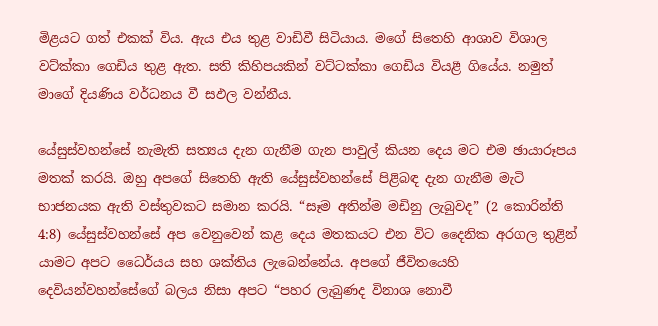මිළයට ගත් එකක් විය. ඇය එය තුළ වාඩිවී සිටියාය. මගේ සිතෙහි ආශාව විශාල වට්ක්කා ගෙඩිය තුළ ඇත. සති කිහිපයකින් වට්ටක්කා ගෙඩිය වියළී ගියේය. නමුත් මාගේ දියණිය වර්ධනය වී සඵල වන්නීය.

යේසුස්වහන්සේ නැමැති සත්‍යය දැන ගැනීම ගැන පාවුල් කියන දෙය මට එම ඡායාරූපය මතක් කරයි. ඔහු අපගේ සිතෙහි ඇති යේසුස්වහන්සේ පිළිබඳ දැන ගැනීම මැටි භාජනයක ඇති වස්තුවකට සමාන කරයි. “සෑම අතින්ම මඩිනු ලැබුවද” (2 කොරින්ති 4:8) යේසුස්වහන්සේ අප වෙනුවෙන් කළ දෙය මතකයට එන විට දෛනික අරගල තුළින් යාමට අපට ධෛර්යය සහ ශක්තිය ලැබෙන්නේය. අපගේ ජීවිතයෙහි දෙවියන්වහන්සේගේ බලය නිසා අපට “පහර ලැබුණද විනාශ නොවී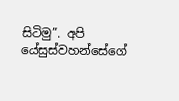සිටිමු”. අපි යේසුස්වහන්සේගේ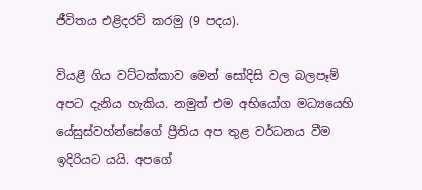ජීවිතය එළිදරව් කරමු (9 පදය).

වියළී ගිය වට්ටක්කාව මෙන් සෝදිසි වල බලපෑම් අපට දැනිය හැකිය. නමුත් එම අභියෝග මධ්‍යයෙහි යේසුස්වහ්න්සේගේ ප්‍රීතිය අප තුළ වර්ධනය වීම ඉදිරියට යයි. අපගේ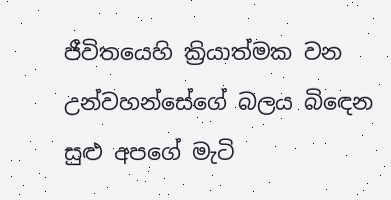ජීවිතයෙහි ක්‍රියාත්මක වන උන්වහන්සේගේ බලය බිඳෙන සුළු අපගේ මැටි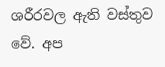ශරීරවල ඇති වස්තුව වේ. අප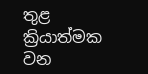තුළ ක්‍රියාත්මක වන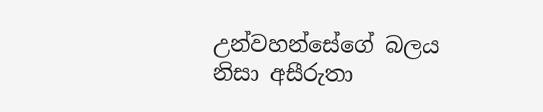උන්වහන්සේගේ බලය නිසා අසීරුතා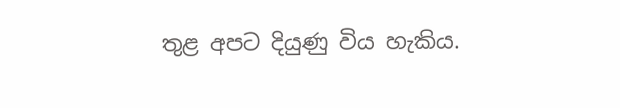තුළ අපට දියුණු විය හැකිය.